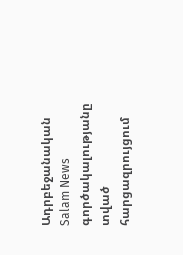Ադրբեջանական Salam News գործակալությանը տված հարցազրույցում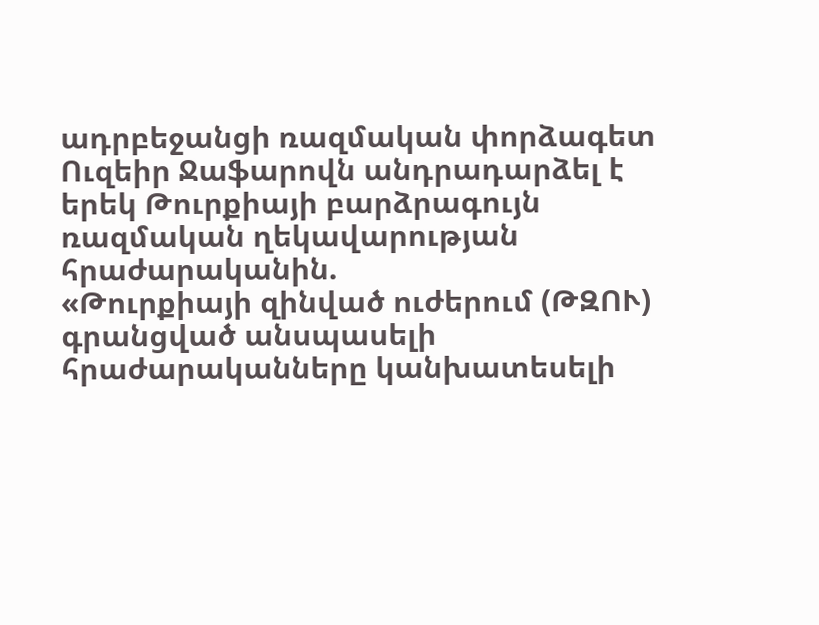ադրբեջանցի ռազմական փորձագետ Ուզեիր Ջաֆարովն անդրադարձել է երեկ Թուրքիայի բարձրագույն ռազմական ղեկավարության հրաժարականին.
«Թուրքիայի զինված ուժերում (ԹԶՈՒ) գրանցված անսպասելի հրաժարականները կանխատեսելի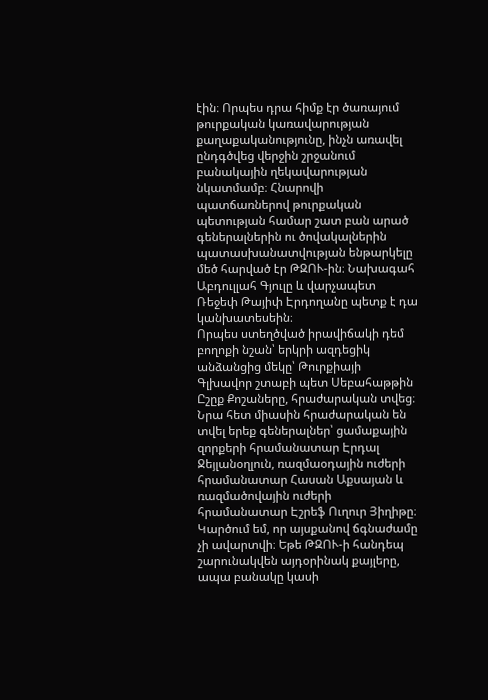էին։ Որպես դրա հիմք էր ծառայում թուրքական կառավարության քաղաքականությունը, ինչն առավել ընդգծվեց վերջին շրջանում բանակային ղեկավարության նկատմամբ։ Հնարովի պատճառներով թուրքական պետության համար շատ բան արած գեներալներին ու ծովակալներին պատասխանատվության ենթարկելը մեծ հարված էր ԹԶՈՒ-ին։ Նախագահ Աբդուլլահ Գյուլը և վարչապետ Ռեջեփ Թայիփ Էրդողանը պետք է դա կանխատեսեին։
Որպես ստեղծված իրավիճակի դեմ բողոքի նշան՝ երկրի ազդեցիկ անձանցից մեկը՝ Թուրքիայի Գլխավոր շտաբի պետ Սեբահաթթին Ըշըք Քոշաները, հրաժարական տվեց։ Նրա հետ միասին հրաժարական են տվել երեք գեներալներ՝ ցամաքային զորքերի հրամանատար Էրդալ Ջեյլանօղլուն, ռազմաօդային ուժերի հրամանատար Հասան Աքսայան և ռազմածովային ուժերի հրամանատար Էշրեֆ Ուղուր Յիղիթը։
Կարծում եմ, որ այսքանով ճգնաժամը չի ավարտվի։ Եթե ԹԶՈՒ-ի հանդեպ շարունակվեն այդօրինակ քայլերը, ապա բանակը կասի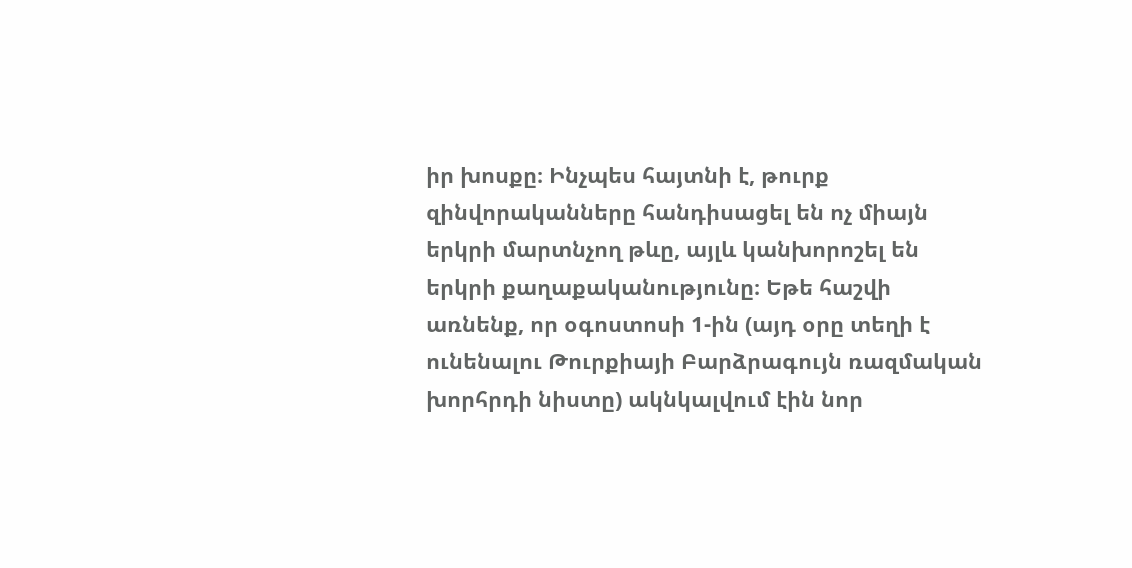իր խոսքը։ Ինչպես հայտնի է, թուրք զինվորականները հանդիսացել են ոչ միայն երկրի մարտնչող թևը, այլև կանխորոշել են երկրի քաղաքականությունը։ Եթե հաշվի առնենք, որ օգոստոսի 1-ին (այդ օրը տեղի է ունենալու Թուրքիայի Բարձրագույն ռազմական խորհրդի նիստը) ակնկալվում էին նոր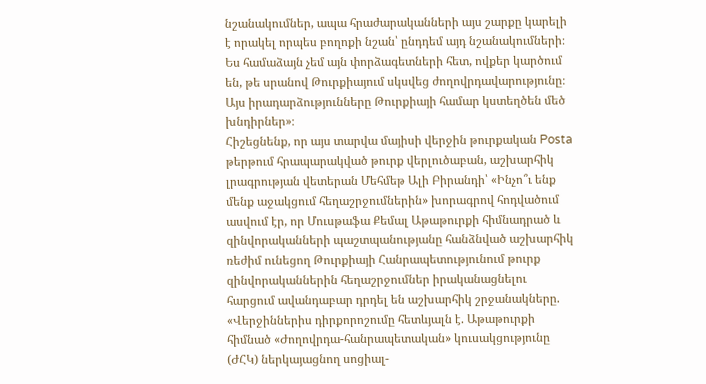նշանակումներ, ապա հրաժարականների այս շարքը կարելի է որակել որպես բողոքի նշան՝ ընդդեմ այդ նշանակումների։
Ես համաձայն չեմ այն փորձագետների հետ, ովքեր կարծում են, թե սրանով Թուրքիայում սկսվեց ժողովրդավարությունը։ Այս իրադարձությունները Թուրքիայի համար կստեղծեն մեծ խնդիրներ»։
Հիշեցնենք, որ այս տարվա մայիսի վերջին թուրքական Posta թերթում հրապարակված թուրք վերլուծաբան, աշխարհիկ լրագրության վետերան Մեհմեթ Ալի Բիրանդի՝ «Ինչո՞ւ ենք մենք աջակցում հեղաշրջումներին» խորագրով հոդվածում ասվում էր, որ Մուսթաֆա Քեմալ Աթաթուրքի հիմնադրած և զինվորականների պաշտպանությանը հանձնված աշխարհիկ ռեժիմ ունեցող Թուրքիայի Հանրապետությունում թուրք զինվորականներին հեղաշրջումներ իրականացնելու հարցում ավանդաբար դրդել են աշխարհիկ շրջանակները.
«Վերջիններիս դիրքորոշումը հետևյալն է. Աթաթուրքի հիմնած «Ժողովրդա-հանրապետական» կուսակցությունը (ԺՀԿ) ներկայացնող սոցիալ-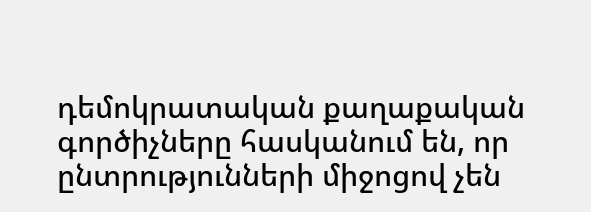դեմոկրատական քաղաքական գործիչները հասկանում են, որ ընտրությունների միջոցով չեն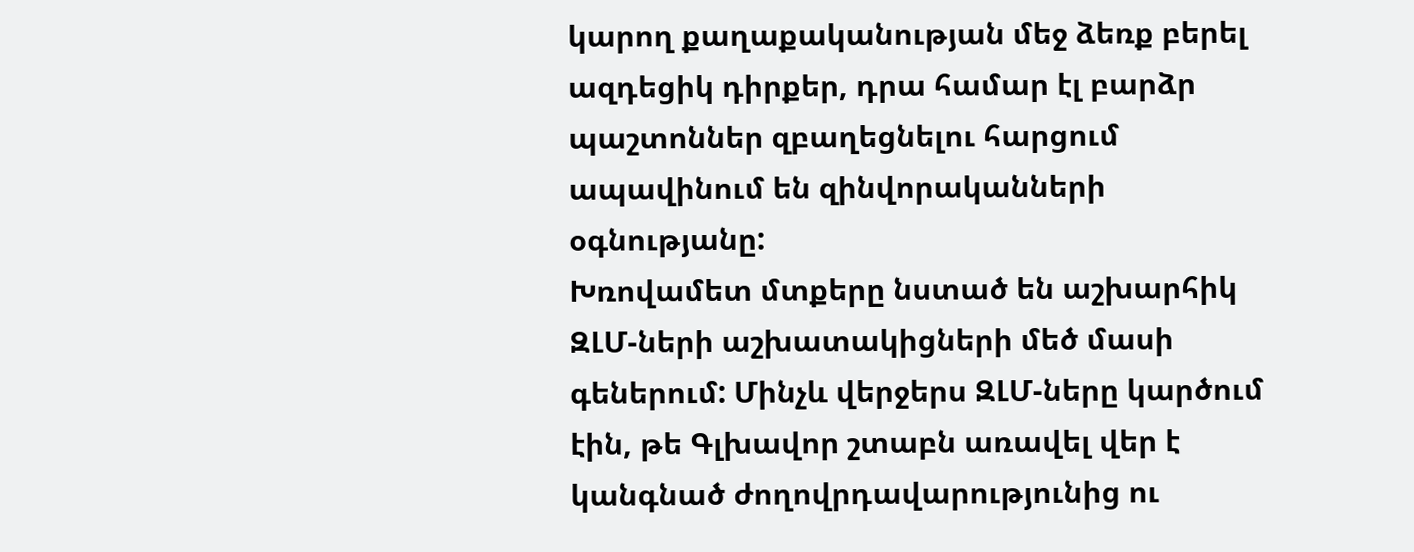կարող քաղաքականության մեջ ձեռք բերել ազդեցիկ դիրքեր, դրա համար էլ բարձր պաշտոններ զբաղեցնելու հարցում ապավինում են զինվորականների օգնությանը:
Խռովամետ մտքերը նստած են աշխարհիկ ԶԼՄ-ների աշխատակիցների մեծ մասի գեներում: Մինչև վերջերս ԶԼՄ-ները կարծում էին, թե Գլխավոր շտաբն առավել վեր է կանգնած ժողովրդավարությունից ու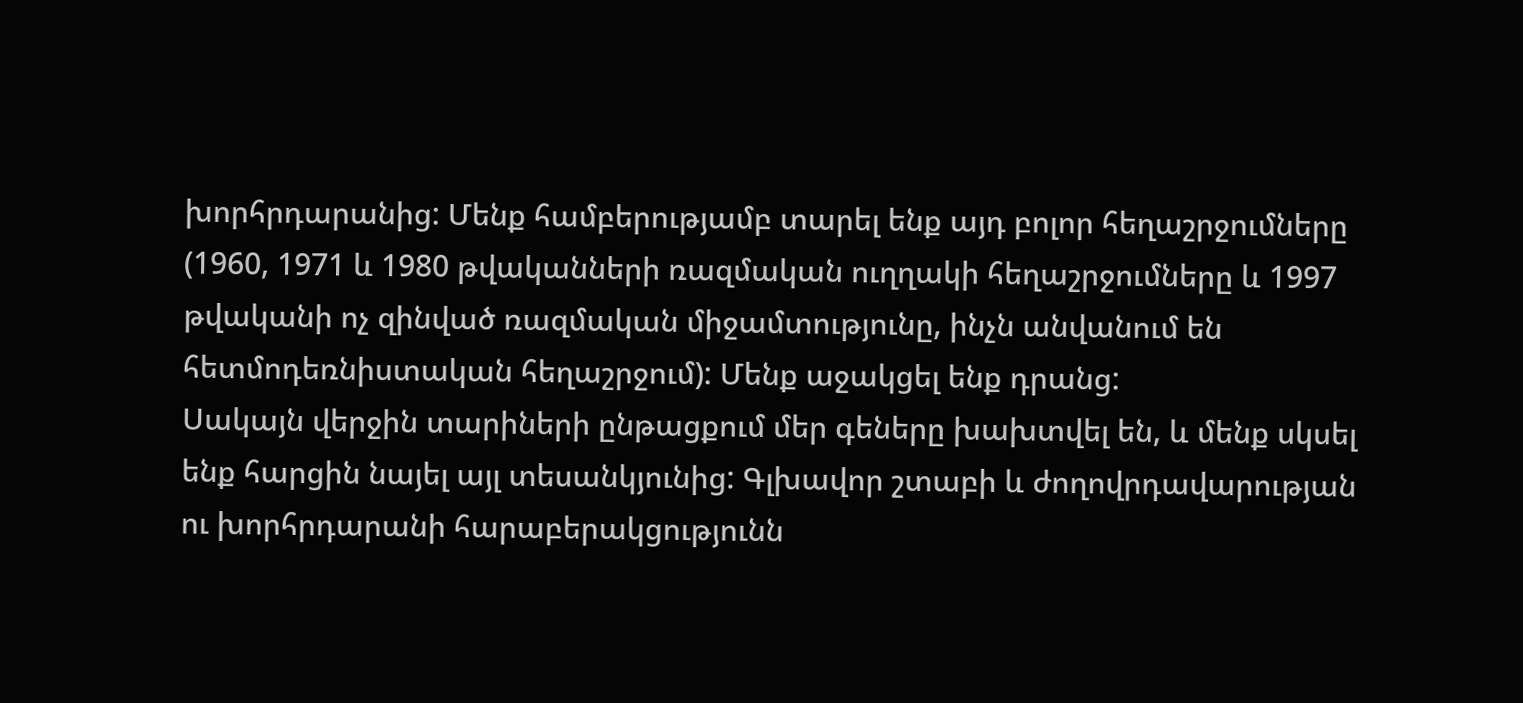խորհրդարանից: Մենք համբերությամբ տարել ենք այդ բոլոր հեղաշրջումները (1960, 1971 և 1980 թվականների ռազմական ուղղակի հեղաշրջումները և 1997 թվականի ոչ զինված ռազմական միջամտությունը, ինչն անվանում են հետմոդեռնիստական հեղաշրջում): Մենք աջակցել ենք դրանց:
Սակայն վերջին տարիների ընթացքում մեր գեները խախտվել են, և մենք սկսել ենք հարցին նայել այլ տեսանկյունից: Գլխավոր շտաբի և ժողովրդավարության ու խորհրդարանի հարաբերակցությունն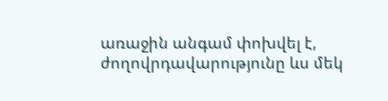առաջին անգամ փոխվել է, ժողովրդավարությունը ևս մեկ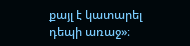քայլ է կատարել դեպի առաջ»։